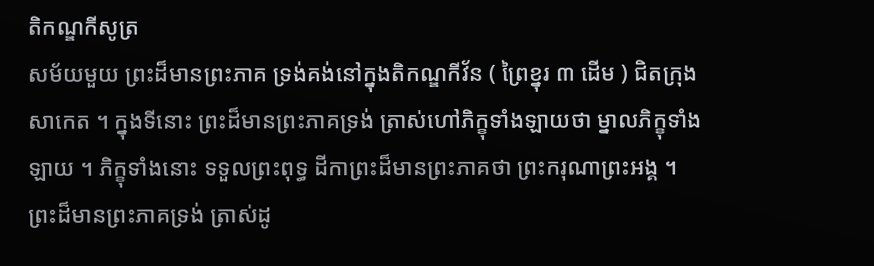តិកណ្ឌកីសូត្រ
សម័យមួយ ព្រះដ៏មានព្រះភាគ ទ្រង់គង់នៅក្នុងតិកណ្ឌកីវ័ន ( ព្រៃខ្នុរ ៣ ដើម ) ជិតក្រុងសាកេត ។ ក្នុងទីនោះ ព្រះដ៏មានព្រះភាគទ្រង់ ត្រាស់ហៅភិក្ខុទាំងឡាយថា ម្នាលភិក្ខុទាំងឡាយ ។ ភិក្ខុទាំងនោះ ទទួលព្រះពុទ្ធ ដីកាព្រះដ៏មានព្រះភាគថា ព្រះករុណាព្រះអង្គ ។ ព្រះដ៏មានព្រះភាគទ្រង់ ត្រាស់ដូ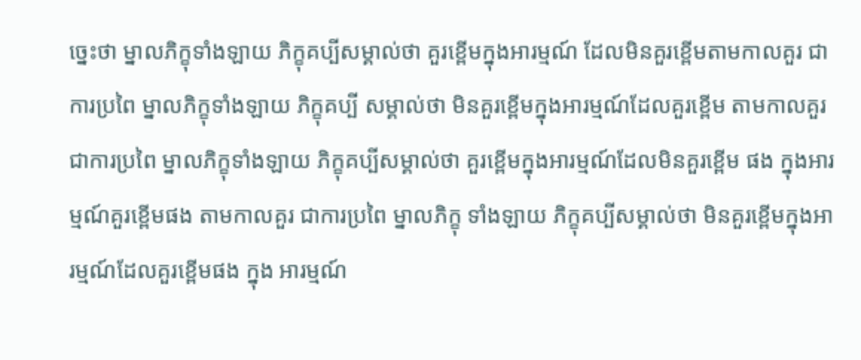ច្នេះថា ម្នាលភិក្ខុទាំងឡាយ ភិក្ខុគប្បីសម្គាល់ថា គួរខ្ពើមក្នុងអារម្មណ៍ ដែលមិនគួរខ្ពើមតាមកាលគួរ ជាការប្រពៃ ម្នាលភិក្ខុទាំងឡាយ ភិក្ខុគប្បី សម្គាល់ថា មិនគួរខ្ពើមក្នុងអារម្មណ៍ដែលគួរខ្ពើម តាមកាលគួរ ជាការប្រពៃ ម្នាលភិក្ខុទាំងឡាយ ភិក្ខុគប្បីសម្គាល់ថា គួរខ្ពើមក្នុងអារម្មណ៍ដែលមិនគួរខ្ពើម ផង ក្នុងអារម្មណ៍គួរខ្ពើមផង តាមកាលគួរ ជាការប្រពៃ ម្នាលភិក្ខុ ទាំងឡាយ ភិក្ខុគប្បីសម្គាល់ថា មិនគួរខ្ពើមក្នុងអារម្មណ៍ដែលគួរខ្ពើមផង ក្នុង អារម្មណ៍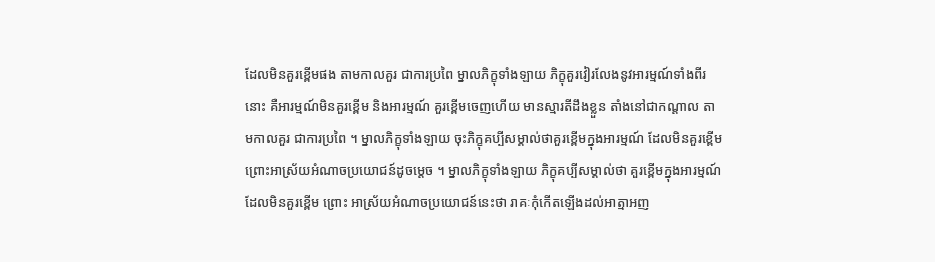ដែលមិនគួរខ្ពើមផង តាមកាលគួរ ជាការប្រពៃ ម្នាលភិក្ខុទាំងឡាយ ភិក្ខុគួរវៀរលែងនូវអារម្មណ៍ទាំងពីរនោះ គឺអារម្មណ៍មិនគួរខ្ពើម និងអារម្មណ៍ គួរខ្ពើមចេញហើយ មានស្មារតីដឹងខ្លួន តាំងនៅជាកណ្តាល តាមកាលគួរ ជាការប្រពៃ ។ ម្នាលភិក្ខុទាំងឡាយ ចុះភិក្ខុគប្បីសម្គាល់ថាគួរខ្ពើមក្នុងអារម្មណ៍ ដែលមិនគួរខ្ពើម ព្រោះអាស្រ័យអំណាចប្រយោជន៍ដូចម្តេច ។ ម្នាលភិក្ខុទាំងឡាយ ភិក្ខុគប្បីសម្គាល់ថា គួរខ្ពើមក្នុងអារម្មណ៍ដែលមិនគួរខ្ពើម ព្រោះ អាស្រ័យអំណាចប្រយោជន៍នេះថា រាគៈកុំកើតឡើងដល់អាត្មាអញ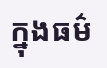ក្នុងធម៌